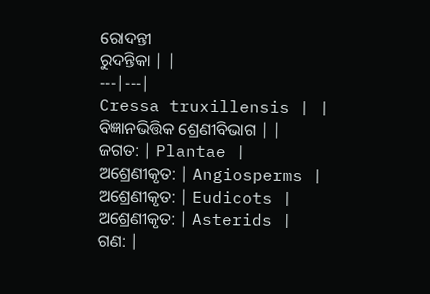ରୋଦନ୍ତୀ
ରୁଦନ୍ତିକା | |
---|---|
Cressa truxillensis | |
ବିଜ୍ଞାନଭିତ୍ତିକ ଶ୍ରେଣୀବିଭାଗ | |
ଜଗତ: | Plantae |
ଅଶ୍ରେଣୀକୃତ: | Angiosperms |
ଅଶ୍ରେଣୀକୃତ: | Eudicots |
ଅଶ୍ରେଣୀକୃତ: | Asterids |
ଗଣ: |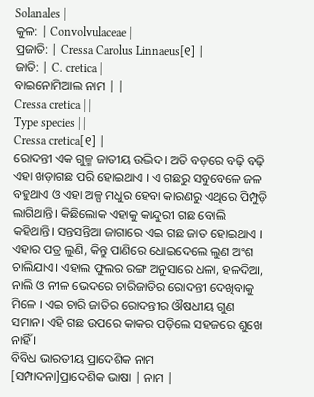Solanales |
କୁଳ: | Convolvulaceae |
ପ୍ରଜାତି: | Cressa Carolus Linnaeus[୧] |
ଜାତି: | C. cretica |
ବାଇନୋମିଆଲ ନାମ | |
Cressa cretica | |
Type species | |
Cressa cretica[୧] |
ରୋଦନ୍ତୀ ଏକ ଗୁଳ୍ମ ଜାତୀୟ ଉଦ୍ଭିଦ। ଅତି ବଡ଼ରେ ବଢ଼ି ବଢ଼ି ଏହା ଖଡ଼ାଗଛ ପରି ହୋଇଥାଏ । ଏ ଗଛରୁ ସବୁବେଳେ ଜଳ ବହୁଥାଏ ଓ ଏହା ଅଳ୍ପ ମଧୁର ହେବା କାରଣରୁ ଏଥିରେ ପିମ୍ପୁଡ଼ି ଲାଗିଥାନ୍ତି। କିଛିଲୋକ ଏହାକୁ କାନ୍ଦୁରୀ ଗଛ ବୋଲି କହିଥାନ୍ତି। ସନ୍ତସନ୍ତିଆ ଜାଗାରେ ଏଇ ଗଛ ଜାତ ହୋଇଥାଏ । ଏହାର ପତ୍ର ଲୁଣି, କିନ୍ତୁ ପାଣିରେ ଧୋଇଦେଲେ ଲୁଣ ଅଂଶ ଚାଲିଯାଏ। ଏହାଲ ଫୁଲର ରଙ୍ଗ ଅନୁସାରେ ଧଳା, ହଳଦିଆ, ନାଲି ଓ ନୀଳ ଭେଦରେ ଚାରିଜାତିର ରୋଦନ୍ତୀ ଦେଖିବାକୁ ମିଳେ । ଏଇ ଚାରି ଜାତିର ରୋଦନ୍ତୀର ଔଷଧୀୟ ଗୁଣ ସମାନ। ଏହି ଗଛ ଉପରେ କାକର ପଡ଼ିଲେ ସହଜରେ ଶୁଖେ ନାହିଁ ।
ବିବିଧ ଭାରତୀୟ ପ୍ରାଦେଶିକ ନାମ
[ସମ୍ପାଦନା]ପ୍ରାଦେଶିକ ଭାଷା | ନାମ |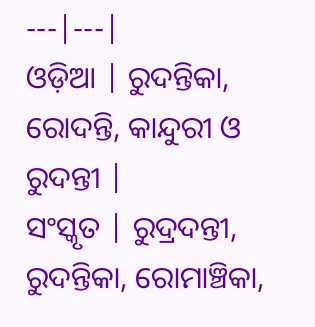---|---|
ଓଡ଼ିଆ | ରୁଦନ୍ତିକା, ରୋଦନ୍ତି, କାନ୍ଦୁରୀ ଓ ରୁଦନ୍ତୀ |
ସଂସ୍କୃତ | ରୁଦ୍ରଦନ୍ତୀ, ରୁଦନ୍ତିକା, ରୋମାଞ୍ଚିକା,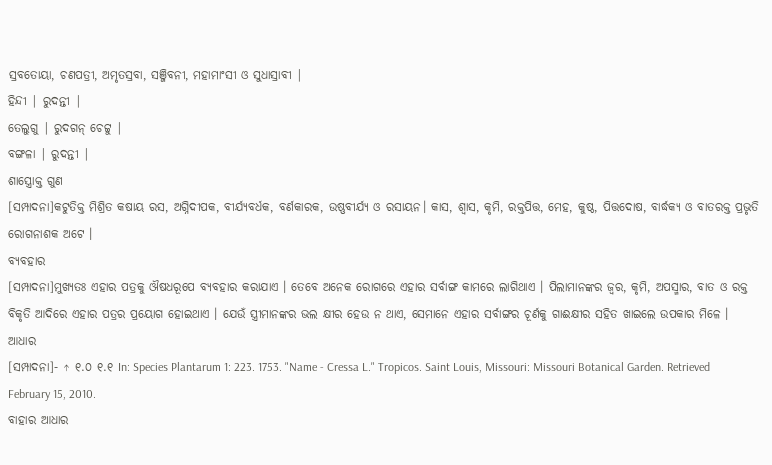ସ୍ରବତୋୟା, ଚଣପତ୍ରୀ, ଅମୃତସ୍ରବା, ସଞ୍ଜିବନୀ, ମହାମାଂସୀ ଓ ସୁଧାସ୍ରାବୀ |
ହିନ୍ଦୀ | ରୁଦନ୍ତୀ |
ତେଲୁଗୁ | ରୁଦଗନ୍ ଚେଟ୍ଟୁ |
ବଙ୍ଗଳା | ରୁଦନ୍ତୀ |
ଶାସ୍ତ୍ରୋକ୍ତ ଗୁଣ
[ସମ୍ପାଦନା]କଟୁତିକ୍ତ ମିଶ୍ରିତ କଷାୟ ରସ, ଅଗ୍ନିଦୀପକ, ବୀର୍ଯ୍ୟବର୍ଧକ, ବର୍ଣକାରକ, ଉଷ୍ଣବୀର୍ଯ୍ୟ ଓ ରସାୟନ। କାସ, ଶ୍ୱାସ, କୃମି, ରକ୍ତପିତ୍ତ, ମେହ, କୁଷ୍ଠ, ପିତ୍ତଦୋଷ, ବାର୍ଦ୍ଧକ୍ୟ ଓ ବାତରକ୍ତ ପ୍ରଭୃତି ରୋଗନାଶକ ଅଟେ ।
ବ୍ୟବହାର
[ସମ୍ପାଦନା]ମୁଖ୍ୟତଃ ଏହାର ପତ୍ରକୁ ଔଷଧରୂପେ ବ୍ୟବହାର କରାଯାଏ । ତେବେ ଅନେକ ରୋଗରେ ଏହାର ସର୍ବାଙ୍ଗ କାମରେ ଲାଗିଥାଏ । ପିଲାମାନଙ୍କର ଜ୍ୱର, କୃମି, ଅପସ୍ମାର, ବାତ ଓ ରକ୍ତ ବିକୃତି ଆଦିରେ ଏହାର ପତ୍ରର ପ୍ରୟୋଗ ହୋଇଥାଏ । ଯେଉଁ ସ୍ତ୍ରୀମାନଙ୍କର ଭଲ କ୍ଷୀର ହେଉ ନ ଥାଏ, ସେମାନେ ଏହାର ସର୍ବାଙ୍ଗର ଚୂର୍ଣକୁ ଗାଈକ୍ଷୀର ସହିତ ଖାଇଲେ ଉପକାର ମିଳେ ।
ଆଧାର
[ସମ୍ପାଦନା]- ↑ ୧.୦ ୧.୧ In: Species Plantarum 1: 223. 1753. "Name - Cressa L." Tropicos. Saint Louis, Missouri: Missouri Botanical Garden. Retrieved February 15, 2010.
ବାହାର ଆଧାର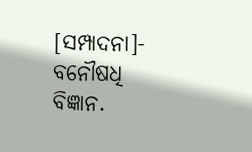[ସମ୍ପାଦନା]- ବନୌଷଧି ବିଜ୍ଞାନ.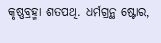କୃଷ୍ଣବ୍ରହ୍ମା ଶତପଥି. ଧର୍ମଗ୍ରନ୍ଥ ଷ୍ଟୋର,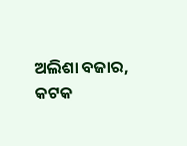ଅଲିଶା ବଜାର, କଟକ